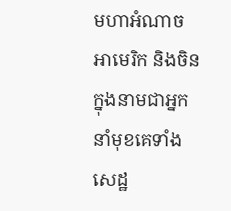មហាអំណាចអាមេរិក និងចិន ក្នុងនាមជាអ្នកនាំមុខគេទាំងសេដ្ឋ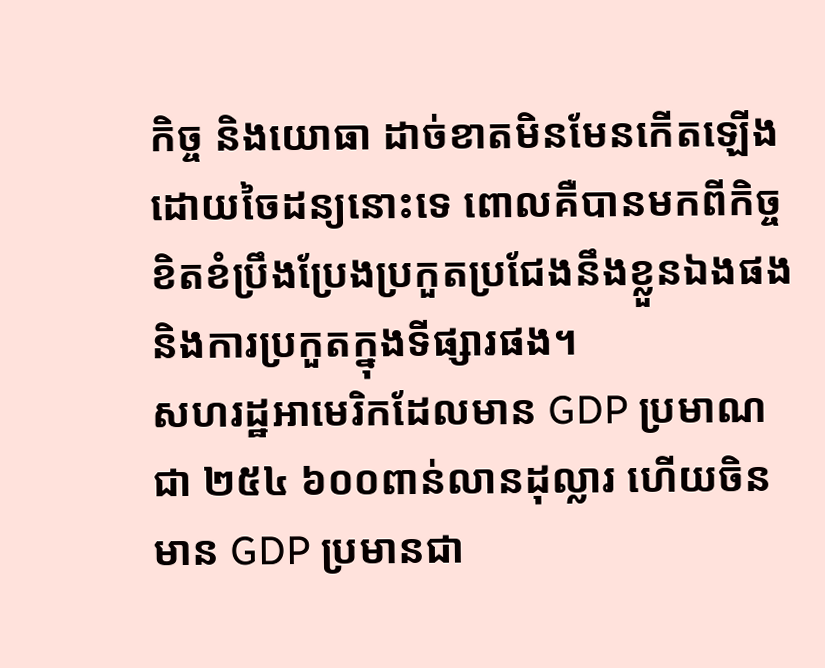កិច្ច និងយោធា ដាច់ខាតមិនមែនកើតឡើងដោយចៃដន្យនោះទេ ពោលគឺបានមកពីកិច្ចខិតខំប្រឹងប្រែងប្រកួតប្រជែងនឹងខ្លួនឯងផង និងការប្រកួតក្នុងទីផ្សារផង។
សហរដ្ឋអាមេរិកដែលមាន GDP ប្រមាណជា ២៥៤ ៦០០ពាន់លានដុល្លារ ហើយចិនមាន GDP ប្រមានជា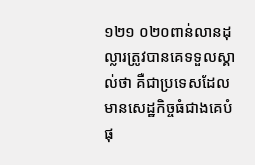១២១ ០២០ពាន់លានដុល្លារត្រូវបានគេទទួលស្គាល់ថា គឺជាប្រទេសដែលមានសេដ្ឋកិច្ចធំជាងគេបំផុ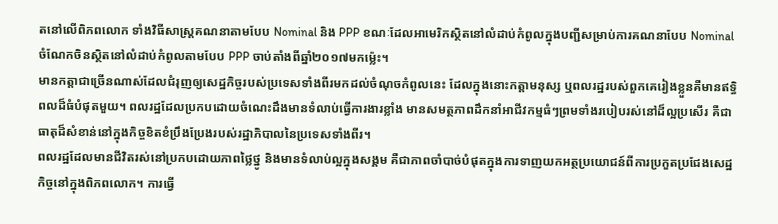តនៅលើពិភពលោក ទាំងវិធីសាស្រ្តគណនាតាមបែប Nominal និង PPP ខណៈដែលអាមេរិកស្ថិតនៅលំដាប់កំពូលក្នុងបញ្ជីសម្រាប់ការគណនាបែប Nominal ចំណែកចិនស្ថិតនៅលំដាប់កំពូលតាមបែប PPP ចាប់តាំងពីឆ្នាំ២០១៧មកម្ល៉េះ។
មានកត្តាជាច្រើនណាស់ដែលជំរុញឲ្យសេដ្ឋកិច្ចរបស់ប្រទេសទាំងពីរមកដល់ចំណុចកំពូលនេះ ដែលក្នុងនោះកត្តាមនុស្ស ឬពលរដ្ឋរបស់ពួកគេរៀងខ្លួនគឺមានឥទ្ធិពលដ៏ធំបំផុតមួយ។ ពលរដ្ឋដែលប្រកបដោយចំណេះដឹងមានទំលាប់ធ្វើការងារខ្លាំង មានសមត្ថភាពដឹកនាំអាជីវកម្មធំៗព្រមទាំងរបៀបរស់នៅដ៏ល្អប្រសើរ គឺជាធាតុដ៏សំខាន់នៅក្នុងកិច្ចខិតខំប្រឹងប្រែងរបស់រដ្ឋាភិបាលនៃប្រទេសទាំងពីរ។
ពលរដ្ឋដែលមានជីវិតរស់នៅប្រកបដោយភាពថ្លៃថ្នូ និងមានទំលាប់ល្អក្នុងសង្គម គឺជាភាពចាំបាច់បំផុតក្នុងការទាញយកអត្ថប្រយោជន៍ពីការប្រកួតប្រជែងសេដ្ឋកិច្ចនៅក្នុងពិភពលោក។ ការធ្វើ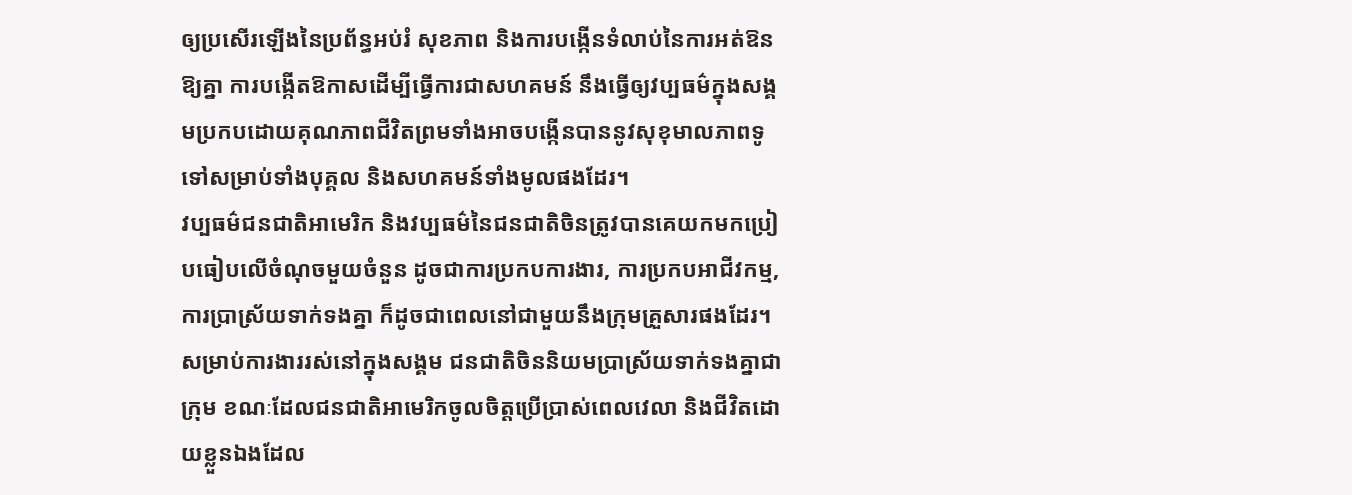ឲ្យប្រសើរឡើងនៃប្រព័ន្ធអប់រំ សុខភាព និងការបង្កើនទំលាប់នៃការអត់ឱនឱ្យគ្នា ការបង្កើតឱកាសដើម្បីធ្វើការជាសហគមន៍ នឹងធ្វើឲ្យវប្បធម៌ក្នុងសង្គមប្រកបដោយគុណភាពជីវិតព្រមទាំងអាចបង្កើនបាននូវសុខុមាលភាពទូទៅសម្រាប់ទាំងបុគ្គល និងសហគមន៍ទាំងមូលផងដែរ។
វប្បធម៌ជនជាតិអាមេរិក និងវប្បធម៌នៃជនជាតិចិនត្រូវបានគេយកមកប្រៀបធៀបលើចំណុចមួយចំនួន ដូចជាការប្រកបការងារ, ការប្រកបអាជីវកម្ម, ការប្រាស្រ័យទាក់ទងគ្នា ក៏ដូចជាពេលនៅជាមួយនឹងក្រុមគ្រួសារផងដែរ។
សម្រាប់ការងាររស់នៅក្នុងសង្គម ជនជាតិចិននិយមប្រាស្រ័យទាក់ទងគ្នាជាក្រុម ខណៈដែលជនជាតិអាមេរិកចូលចិត្តប្រើប្រាស់ពេលវេលា និងជីវិតដោយខ្លួនឯងដែល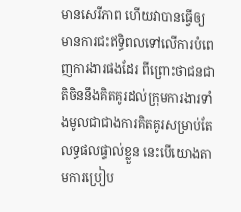មានសេរីភាព ហើយវាបានធ្វើឲ្យមានការជះឥទ្ធិពលទៅលើការបំពេញការងារផងដែរ ពីព្រោះថាជនជាតិចិននឹងគិតគូរដល់ក្រុមការងារទាំងមូលជាជាងការគិតគូរសម្រាប់តែលទ្ធផលផ្ទាល់ខ្លួន នេះបើយោងតាមការប្រៀប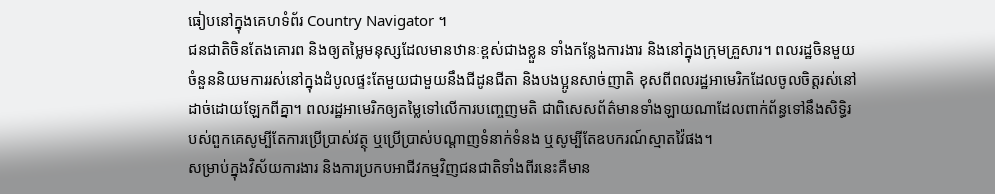ធៀបនៅក្នុងគេហទំព័រ Country Navigator ។
ជនជាតិចិនតែងគោរព និងឲ្យតម្លៃមនុស្សដែលមានឋានៈខ្ពស់ជាងខ្លួន ទាំងកន្លែងការងារ និងនៅក្នុងក្រុមគ្រួសារ។ ពលរដ្ឋចិនមួយចំនួននិយមការរស់នៅក្នុងដំបូលផ្ទះតែមួយជាមួយនឹងជីដូនជីតា និងបងប្អូនសាច់ញាតិ ខុសពីពលរដ្ឋអាមេរិកដែលចូលចិត្តរស់នៅដាច់ដោយឡែកពីគ្នា។ ពលរដ្ឋអាមេរិកឲ្យតម្លៃទៅលើការបញ្ចេញមតិ ជាពិសេសព័ត៌មានទាំងឡាយណាដែលពាក់ព័ន្ធទៅនឹងសិទ្ធិរបស់ពួកគេសូម្បីតែការប្រើប្រាស់វត្ថុ ឬប្រើប្រាស់បណ្តាញទំនាក់ទំនង ឬសូម្បីតែឧបករណ៍ស្មាតវ៉ៃផង។
សម្រាប់ក្នុងវិស័យការងារ និងការប្រកបអាជីវកម្មវិញជនជាតិទាំងពីរនេះគឺមាន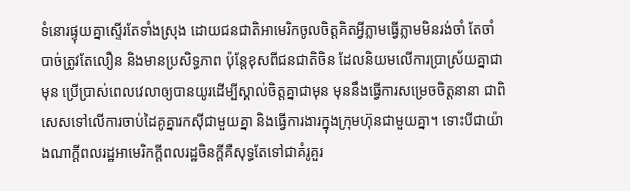ទំនោរផ្ទុយគ្នាស្ទើរតែទាំងស្រុង ដោយជនជាតិអាមេរិកចូលចិត្តគិតអ្វីភ្លាមធ្វើភ្លាមមិនរង់ចាំ តែចាំបាច់ត្រូវតែលឿន និងមានប្រសិទ្ធភាព ប៉ុន្តែខុសពីជនជាតិចិន ដែលនិយមលើការប្រាស្រ័យគ្នាជាមុន ប្រើប្រាស់ពេលវេលាឲ្យបានយូរដើម្បីស្គាល់ចិត្តគ្នាជាមុន មុននឹងធ្វើការសម្រេចចិត្តនានា ជាពិសេសទៅលើការចាប់ដៃគូគ្នារកស៊ីជាមួយគ្នា និងធ្វើការងារក្នុងក្រុមហ៊ុនជាមួយគ្នា។ ទោះបីជាយ៉ាងណាក្តីពលរដ្ឋអាមេរិកក្តីពលរដ្ឋចិនក្តីគឺសុទ្ធតែទៅជាគំរូគួរ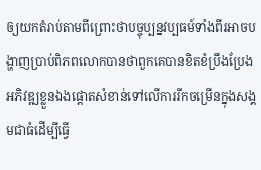ឲ្យយកតំរាប់តាមពីព្រោះថាបច្ចុប្បន្នវប្បធម៍ទាំងពីរអាចបង្ហាញប្រាប់ពិភពលោកបានថាពួកគេបានខិតខំប្រឹងប្រែងអភិវឌ្ឍខ្លួនឯងផ្តោតសំខាន់ទៅលើការរីកចម្រើនក្នុងសង្គមជាធំដើម្បីធ្វើ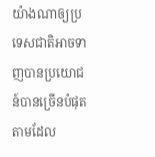យ៉ាងណាឲ្យប្រទេសជាតិអាចទាញបានប្រយោជន៍បានច្រើនបំផុតតាមដែល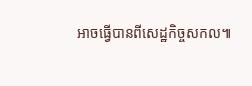អាចធ្វើបានពីសេដ្ឋកិច្ចសកល៕